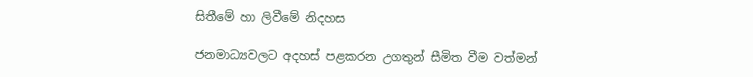සිතීමේ හා ලිවීමේ නිදහස

ජනමාධ්‍යවලට අදහස් පළකරන උගතුන් සීමිත වීම වත්මන්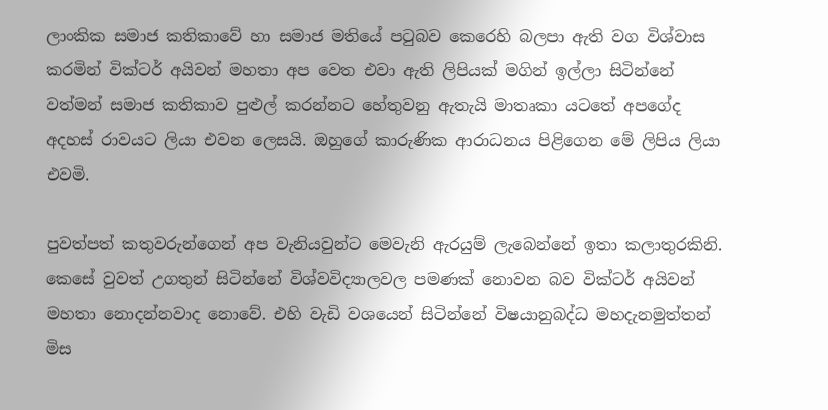ලාංකික සමාජ කතිකාවේ හා සමාජ මතියේ පටුබව කෙරෙහි බලපා ඇති වග විශ්වාස කරමින් වික්ටර් අයිවන් මහතා අප වෙත එවා ඇති ලිපියක් මගින් ඉල්ලා සිටින්නේ වත්මන් සමාජ කතිකාව පුළුල් කරන්නට හේතුවනු ඇතැයි මාතෘකා යටතේ අපගේද අදහස් රාවයට ලියා එවන ලෙසයි. ඔහුගේ කාරුණික ආරාධනය පිළිගෙන මේ ලිපිය ලියා එවමි.

පුවත්පත් කතුවරුන්ගෙන් අප වැනියවුන්ට මෙවැනි ඇරයුම් ලැබෙන්නේ ඉතා කලාතුරකිනි. කෙසේ වුවත් උගතුන් සිටින්නේ විශ්වවිද්‍යාලවල පමණක් නොවන බව වික්ටර් අයිවන් මහතා නොදන්නවාද නොවේ. එහි වැඩි වශයෙන් සිටින්නේ විෂයානුබද්ධ මහදැනමුත්තන් මිස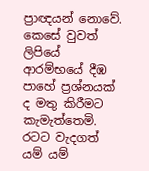ප්‍රාඥයන් නොවේ. කෙසේ වුවත් ලිපියේ ආරම්භයේ දීඹ පාහේ ප්‍රශ්නයක් ද මතු කිරීමට කැමැත්තෙමි. රටට වැදගත් යම් යම්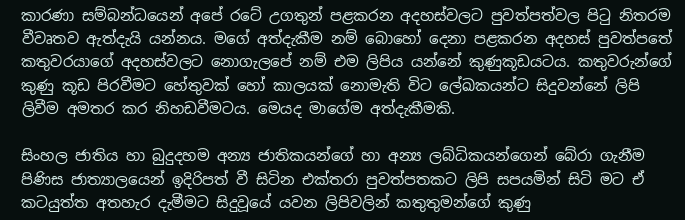කාරණා සම්බන්ධයෙන් අපේ රටේ උගතුන් පළකරන අදහස්වලට පුවත්පත්වල පිටු නිතරම වීවෘතව ඇත්දැයි යන්නය. මගේ අත්දැකීම නම් බොහෝ දෙනා පළකරන අදහස් පුවත්පතේ කතුවරයාගේ අදහස්වලට නොගැලපේ නම් එම ලිපිය යන්නේ කුණුකූඩයටය. කතුවරුන්ගේ කුණු කූඩ පිරවීමට හේතුවක් හෝ කාලයක් නොමැති විට ලේඛකයන්ට සිදුවන්නේ ලිපි ලිවීම අමතර කර නිහඩවීමටය. මෙයද මාගේම අත්දැකීමකි.

සිංහල ජාතිය හා බුදුදහම අන්‍ය ජාතිකයන්ගේ හා අන්‍ය ලබ්ධිකයන්ගෙන් බේරා ගැනීම පිණිස ජාත්‍යාලයෙන් ඉදිරිපත් වී සිටින එක්තරා පුවත්පතකට ලිපි සපයමින් සිටි මට ඒ කටයුත්ත අතහැර දැමීමට සිදුවූයේ යවන ලිපිවලින් කතුතුමන්ගේ කුණු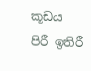කූඩය පිරී ඉතිරී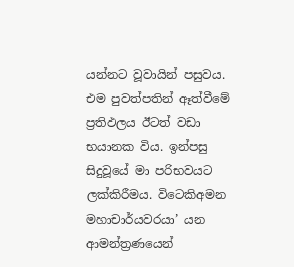යන්නට වූවායින් පසුවය. එම පුවත්පතින් ඈත්වීමේ ප්‍රතිඵලය ඊටත් වඩා භයානක විය. ඉන්පසු සිදුවූයේ මා පරිභවයට ලක්කිරීමය. විටෙකිඅමන මහාචාර්යවරයා’ යන ආමන්ත්‍රණයෙන්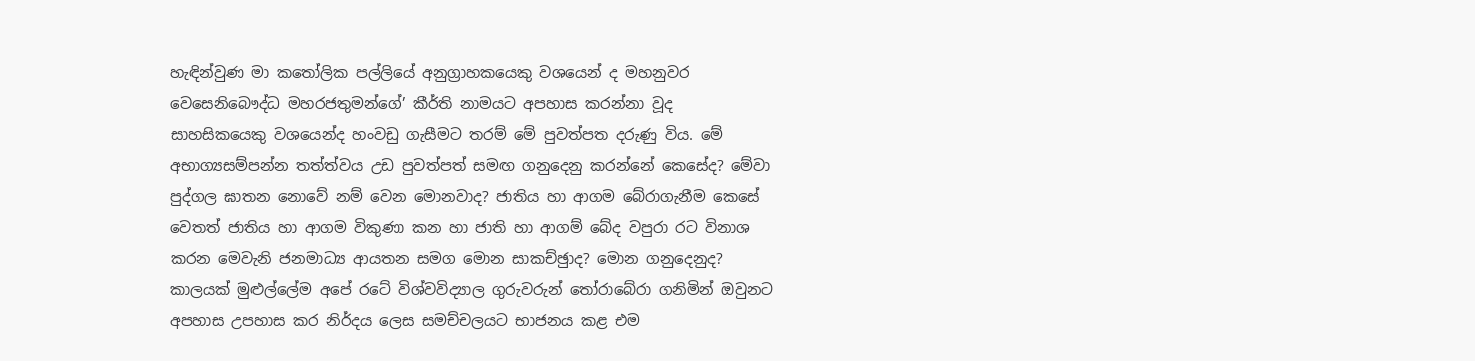හැඳින්වුණ මා කතෝලික පල්ලියේ අනුග්‍රාහකයෙකු වශයෙන් ද මහනුවර වෙසෙනිබෞද්ධ මහරජතුමන්ගේ’ කීර්ති නාමයට අපහාස කරන්නා වූද සාහසිකයෙකු වශයෙන්ද හංවඩු ගැසීමට තරම් මේ පුවත්පත දරුණු විය. මේ අභාග්‍යසම්පන්න තත්ත්වය උඩ පුවත්පත් සමඟ ගනුදෙනු කරන්නේ කෙසේද? මේවා පුද්ගල ඝාතන නොවේ නම් වෙන මොනවාද? ජාතිය හා ආගම බේරාගැනීම කෙසේ වෙතත් ජාතිය හා ආගම විකුණා කන හා ජාති හා ආගම් බේද වපුරා රට විනාශ කරන මෙවැනි ජනමාධ්‍ය ආයතන සමග මොන සාකච්ඡුාද? මොන ගනුදෙනුද? කාලයක් මුළුල්ලේම අපේ රටේ විශ්වවිද්‍යාල ගුරුවරුන් තෝරාබේරා ගනිමින් ඔවුනට අපහාස උපහාස කර නිර්දය ලෙස සමච්චලයට භාජනය කළ එම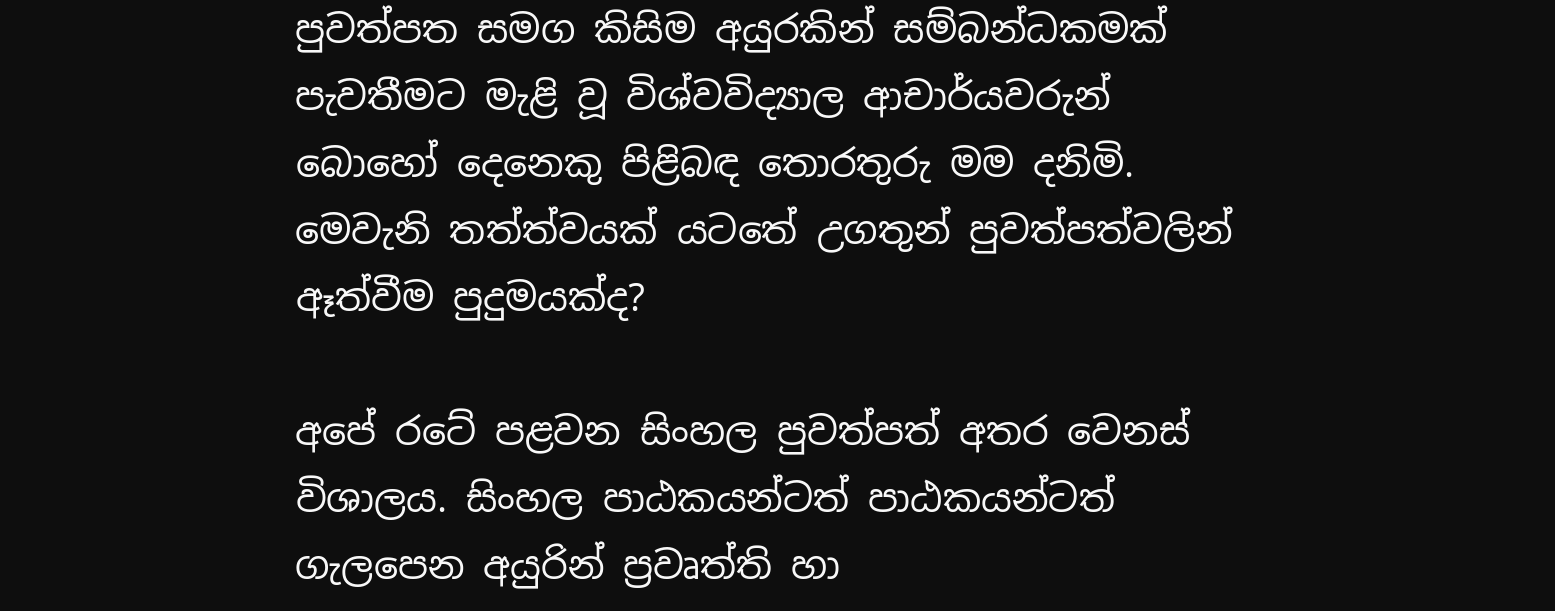පුවත්පත සමග කිසිම අයුරකින් සම්බන්ධකමක් පැවතීමට මැළි වූ විශ්වවිද්‍යාල ආචාර්යවරුන් බොහෝ දෙනෙකු පිළිබඳ තොරතුරු මම දනිමි. මෙවැනි තත්ත්වයක් යටතේ උගතුන් පුවත්පත්වලින් ඈත්වීම පුදුමයක්ද?

අපේ රටේ පළවන සිංහල පුවත්පත් අතර වෙනස් විශාලය. සිංහල පාඨකයන්ටත් පාඨකයන්ටත් ගැලපෙන අයුරින් ප්‍රවෘත්ති හා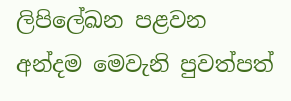ලිපිලේඛන පළවන අන්දම මෙවැනි පුවත්පත්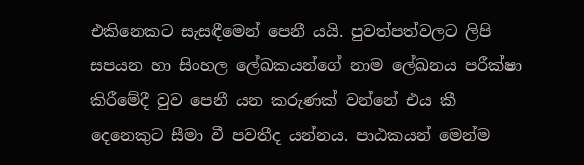එකිනෙකට සැසඳීමෙන් පෙනී යයි. පුවත්පත්වලට ලිපි සපයන හා සිංහල ලේඛකයන්ගේ නාම ලේඛනය පරීක්ෂා කිරීමේදී වුව පෙනී යන කරුණක් වන්නේ එය කී දෙනෙකුට සීමා වී පවතීද යන්නය. පාඨකයන් මෙන්ම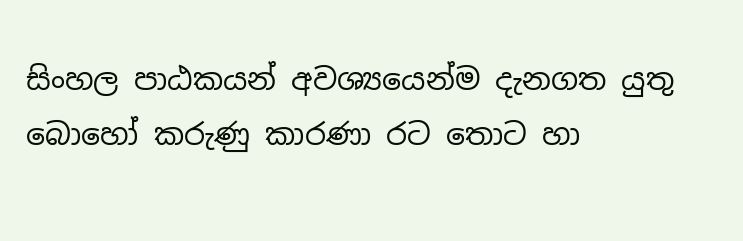සිංහල පාඨකයන් අවශ්‍යයෙන්ම දැනගත යුතු බොහෝ කරුණු කාරණා රට තොට හා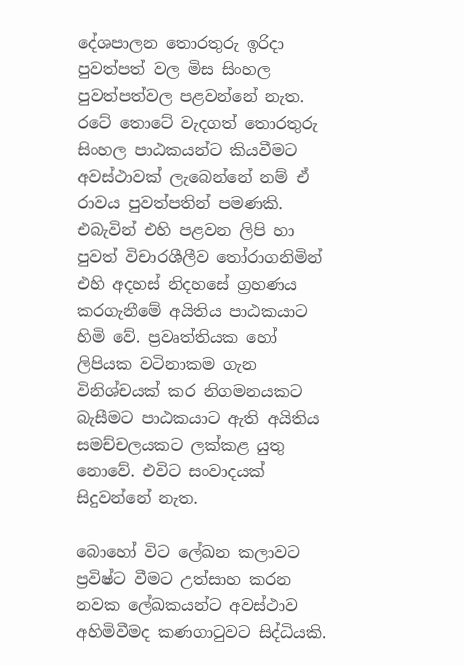දේශපාලන තොරතුරු ඉරිදා පුවත්පත් වල මිස සිංහල පුවත්පත්වල පළවන්නේ නැත. රටේ තොටේ වැදගත් තොරතුරු සිංහල පාඨකයන්ට කියවීමට අවස්ථාවක් ලැබෙන්නේ නම් ඒ රාවය පුවත්පතින් පමණකි. එබැවින් එහි පළවන ලිපි හා පුවත් විචාරශීලීව තෝරාගනිමින් එහි අදහස් නිදහසේ ග්‍රහණය කරගැනීමේ අයිතිය පාඨකයාට හිමි වේ. ප්‍රවෘත්තියක හෝ ලිපියක වටිනාකම ගැන විනිශ්චයක් කර නිගමනයකට බැසීමට පාඨකයාට ඇති අයිතිය සමච්චලයකට ලක්කළ යුතු නොවේ. එවිට සංවාදයක් සිදුවන්නේ නැත.

බොහෝ විට ලේඛන කලාවට ප්‍රවිෂ්ට වීමට උත්සාහ කරන නවක ලේඛකයන්ට අවස්ථාව අහිමිවීමද කණගාටුවට සිද්ධියකි.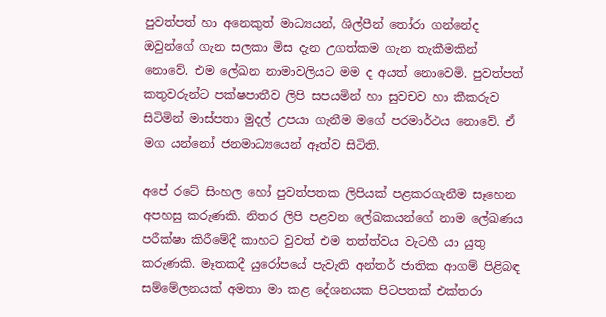පුවත්පත් හා අනෙකුත් මාධ්‍යයන්, ශිල්පීන් තෝරා ගන්නේද ඔවුන්ගේ ගැන සලකා මිස දැන උගත්කම ගැන තැකීමකින් නොවේ. එම ලේඛන නාමාවලියට මම ද අයත් නොවෙමි. පුවත්පත් කතුවරුන්ට පක්ෂපාතීව ලිපි සපයමින් හා සුවචව හා කීකරුව සිටිමින් මාස්පතා මුදල් උපයා ගැනීම මගේ පරමාර්ථය නොවේ. ඒ මග යන්නෝ ජනමාධ්‍යයෙන් ඈත්ව සිටිති.

අපේ රටේ සිංහල හෝ පුවත්පතක ලිපියක් පළකරගැනීම සෑහෙන අපහසු කරුණකි. නිතර ලිපි පළවන ලේඛකයන්ගේ නාම ලේඛණය පරීක්ෂා කිරීමේදී කාහට වුවත් එම තත්ත්වය වැටහී යා යුතු කරුණකි. මෑතකදී යුරෝපයේ පැවැති අන්තර් ජාතික ආගම් පිළිබඳ සම්මේලනයක් අමතා මා කළ දේශනයක පිටපතක් එක්තරා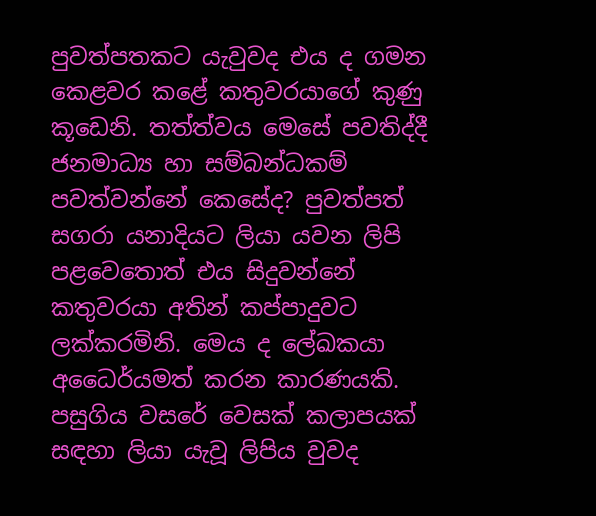පුවත්පතකට යැවුවද එය ද ගමන කෙළවර කළේ කතුවරයාගේ කුණු කූඩෙනි. තත්ත්වය මෙසේ පවතිද්දී ජනමාධ්‍ය හා සම්බන්ධකම් පවත්වන්නේ කෙසේද? පුවත්පත් සගරා යනාදියට ලියා යවන ලිපි පළවෙතොත් එය සිදුවන්නේ කතුවරයා අතින් කප්පාදුවට ලක්කරමිනි. මෙය ද ලේඛකයා අධෛර්යමත් කරන කාරණයකි. පසුගිය වසරේ වෙසක් කලාපයක් සඳහා ලියා යැවූ ලිපිය වුවද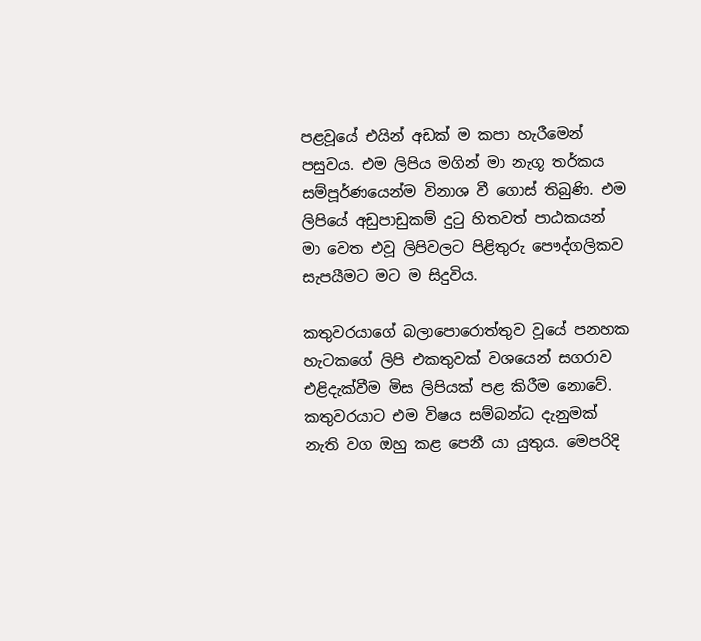පළවූයේ එයින් අඩක් ම කපා හැරීමෙන් පසුවය. එම ලිපිය මගින් මා නැගූ තර්කය සම්පූර්ණයෙන්ම විනාශ වී ගොස් තිබුණි. එම ලිපියේ අඩුපාඩුකම් දුටු හිතවත් පාඨකයන් මා වෙත එවූ ලිපිවලට පිළිතුරු පෞද්ගලිකව සැපයීමට මට ම සිදුවිය.

කතුවරයාගේ බලාපොරොත්තුව වූයේ පනහක හැටකගේ ලිපි එකතුවක් වශයෙන් සගරාව එළිදැක්වීම මිස ලිපියක් පළ කිරීම නොවේ. කතුවරයාට එම විෂය සම්බන්ධ දැනුමක් නැති වග ඔහු කළ පෙනී යා යුතුය. මෙපරිදි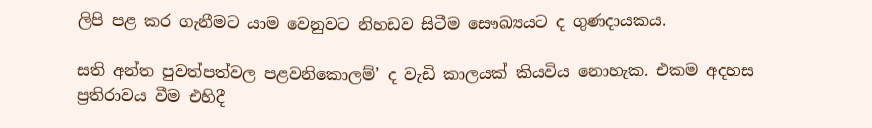ලිපි පළ කර ගැනීමට යාම වෙනුවට නිහඩව සිටීම සෞඛ්‍යයට ද ගුණදායකය.

සති අන්ත පුවත්පත්වල පළවනිකොලම්’ ද වැඩි කාලයක් කියවිය නොහැක. එකම අදහස ප්‍රතිරාවය වීම එහිදී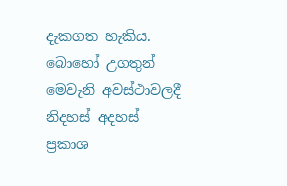දැකගත හැකිය. බොහෝ උගතුන් මෙවැනි අවස්ථාවලදී නිදහස් අදහස් ප්‍රකාශ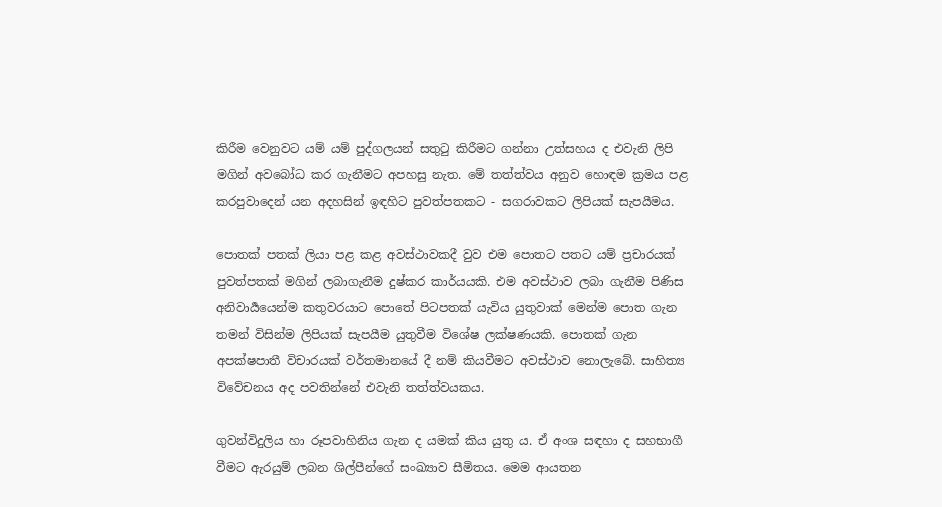කිරීම වෙනුවට යම් යම් පුද්ගලයන් සතුටු කිරීමට ගන්නා උත්සහය ද එවැනි ලිපි මගින් අවබෝධ කර ගැනීමට අපහසු නැත. මේ තත්ත්වය අනුව හොඳම ක්‍රමය පළ කරපුවාදෙන් යන අදහසින් ඉඳහිට පුවත්පතකට - සගරාවකට ලිපියක් සැපයීමය.

පොතක් පතක් ලියා පළ කළ අවස්ථාවකදී වුව එම පොතට පතට යම් ප්‍රචාරයක් පුවත්පතක් මගින් ලබාගැනීම දුෂ්කර කාර්යයකි. එම අවස්ථාව ලබා ගැනීම පිණිස අනිවාර්‍යයෙන්ම කතුවරයාට පොතේ පිටපතක් යැවිය යුතුවාක් මෙන්ම පොත ගැන තමන් විසින්ම ලිපියක් සැපයීම යුතුවීම විශේෂ ලක්ෂණයකි. පොතක් ගැන අපක්ෂපාතී විචාරයක් වර්තමානයේ දී නම් කියවීමට අවස්ථාව නොලැබේ. සාහිත්‍ය විවේචනය අද පවතින්නේ එවැනි තත්ත්වයකය.

ගුවන්විදුලිය හා රූපවාහිනිය ගැන ද යමක් කිය යුතු ය. ඒ අංශ සඳහා ද සහභාගී වීමට ඇරයුම් ලබන ශිල්පීන්ගේ සංඛ්‍යාව සීමිතය. මෙම ආයතන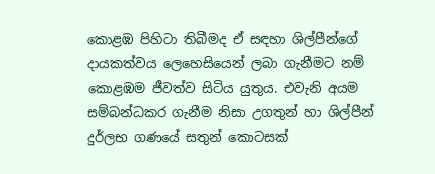කොළඹ පිහිටා තිබීමද ඒ සඳහා ශිල්පීන්ගේ දායකත්වය ලෙහෙසියෙන් ලබා ගැනීමට නම් කොළඹම ජීවත්ව සිටිය යුතුය. එවැනි අයම සම්බන්ධකර ගැනීම නිසා උගතුන් හා ශිල්පීන් දුර්ලභ ගණයේ සතුන් කොටසක්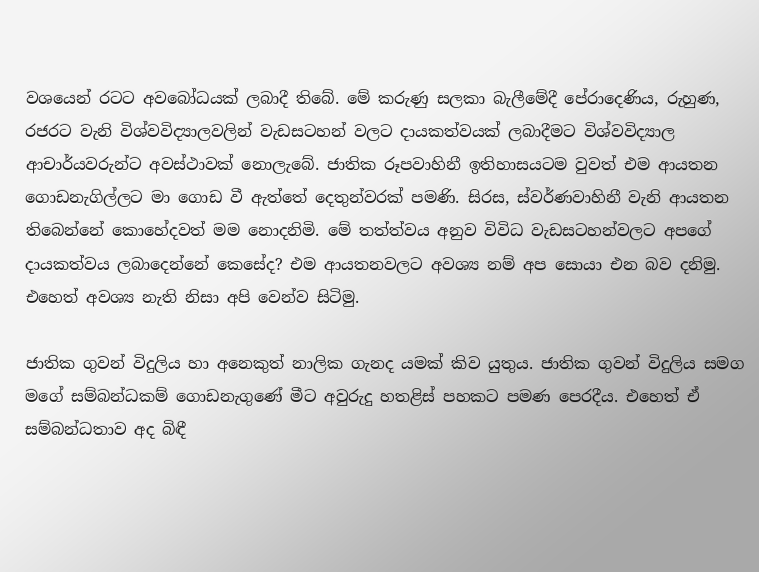වශයෙන් රටට අවබෝධයක් ලබාදී තිබේ. මේ කරුණු සලකා බැලීමේදී පේරාදෙණිය, රුහුණ, රජරට වැනි විශ්වවිද්‍යාලවලින් වැඩසටහන් වලට දායකත්වයක් ලබාදීමට විශ්වවිද්‍යාල ආචාර්යවරුන්ට අවස්ථාවක් නොලැබේ. ජාතික රූපවාහිනී ඉතිහාසයටම වුවත් එම ආයතන ගොඩනැගිල්ලට මා ගොඩ වී ඇත්තේ දෙතුන්වරක් පමණි. සිරස, ස්වර්ණවාහිනී වැනි ආයතන තිබෙන්නේ කොහේදවත් මම නොදනිමි. මේ තත්ත්වය අනුව විවිධ වැඩසටහන්වලට අපගේ දායකත්වය ලබාදෙන්නේ කෙසේද? එම ආයතනවලට අවශ්‍ය නම් අප සොයා එන බව දනිමු. එහෙත් අවශ්‍ය නැති නිසා අපි වෙන්ව සිටිමු.

ජාතික ගුවන් විදුලිය හා අනෙකුත් නාලික ගැනද යමක් කිව යුතුය. ජාතික ගුවන් විදුලිය සමග මගේ සම්බන්ධකම් ගොඩනැගුණේ මීට අවුරුදු හතළිස් පහකට පමණ පෙරදීය. එහෙත් ඒ සම්බන්ධතාව අද බිඳී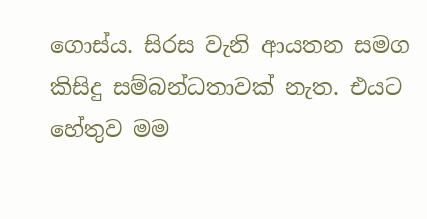ගොස්ය. සිරස වැනි ආයතන සමග කිසිදු සම්බන්ධතාවක් නැත. එයට හේතුව මම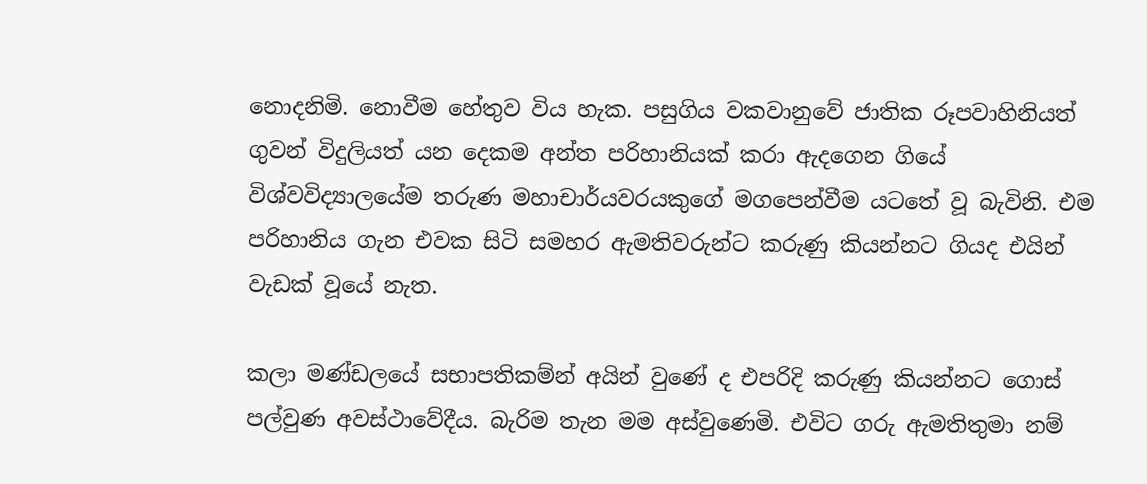නොදනිමි. නොවීම හේතුව විය හැක. පසුගිය වකවානුවේ ජාතික රූපවාහිනියත් ගුවන් විදුලියත් යන දෙකම අන්ත පරිහානියක් කරා ඇදගෙන ගියේ විශ්වවිද්‍යාලයේම තරුණ මහාචාර්යවරයකුගේ මගපෙන්වීම යටතේ වූ බැවිනි. එම පරිහානිය ගැන එවක සිටි සමහර ඇමතිවරුන්ට කරුණු කියන්නට ගියද එයින් වැඩක් වූයේ නැත.

කලා මණ්ඩලයේ සභාපතිකම්න් අයින් වුණේ ද එපරිදි කරුණු කියන්නට ගොස් පල්වුණ අවස්ථාවේදීය. බැරිම තැන මම අස්වුණෙමි. එවිට ගරු ඇමතිතුමා නම්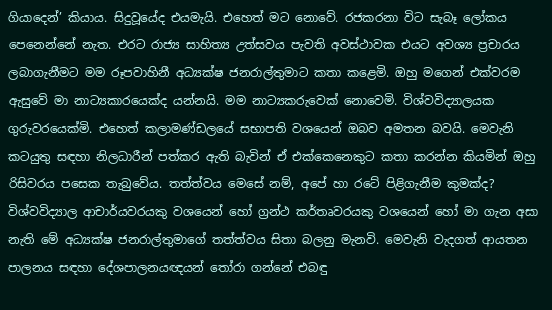ගියාදෙන්’ කියාය. සිදුවූයේද එයමැයි. එහෙත් මට නොවේ. රජකරනා විට සැබෑ ලෝකය පෙනෙන්නේ නැත. එරට රාජ්‍ය සාහිත්‍ය උත්සවය පැවති අවස්ථාවක එයට අවශ්‍ය ප්‍රචාරය ලබාගැනීමට මම රූපවාහිනී අධ්‍යක්ෂ ජනරාල්තුමාට කතා කළෙමි. ඔහු මගෙන් එක්වරම ඇසුවේ මා නාට්‍යකාරයෙක්ද යන්නයි. මම නාට්‍යකරුවෙක් නොවෙමි. විශ්වවිද්‍යාලයක ගුරුවරයෙක්මි. එහෙත් කලාමණ්ඩලයේ සභාපති වශයෙන් ඔබව අමතන බවයි. මෙවැනි කටයුතු සඳහා නිලධාරීන් පත්කර ඇති බැවින් ඒ එක්කෙනෙකුට කතා කරන්න කියමින් ඔහු රිසිවරය පසෙක තැබුවේය. තත්ත්වය මෙසේ නම්, අපේ හා රටේ පිළිගැනීම කුමක්ද? විශ්වවිද්‍යාල ආචාර්යවරයකු වශයෙන් හෝ ග්‍රන්ථ කර්තෘවරයකු වශයෙන් හෝ මා ගැන අසා නැති මේ අධ්‍යක්ෂ ජනරාල්තුමාගේ තත්ත්වය සිතා බලනු මැනවි. මෙවැනි වැදගත් ආයතන පාලනය සඳහා දේශපාලනයඥයන් තෝරා ගන්නේ එබඳු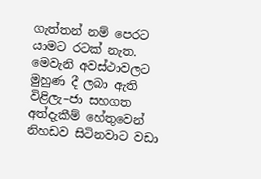ගැත්තන් නම් පෙරට යාමට රටක් නැත. මෙවැනි අවස්ථාවලට මුහුණ දී ලබා ඇති විළිලැ–ජා සහගත අත්දැකීම් හේතුවෙන් නිහඩව සිටිනවාට වඩා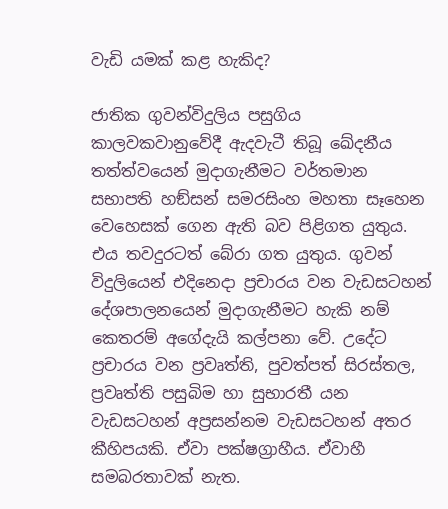වැඩි යමක් කළ හැකිද?

ජාතික ගුවන්විදුලිය පසුගිය කාලවකවානුවේදී ඇදවැටී තිබූ ඛේදනීය තත්ත්වයෙන් මුදාගැනීමට වර්තමාන සභාපති හඞ්සන් සමරසිංහ මහතා සෑහෙන වෙහෙසක් ගෙන ඇති බව පිළිගත යුතුය. එය තවදුරටත් බේරා ගත යුතුය. ගුවන් විදුලියෙන් එදිනෙදා ප්‍රචාරය වන වැඩසටහන් දේශපාලනයෙන් මුදාගැනීමට හැකි නම් කෙතරම් අගේදැයි කල්පනා වේ. උදේට ප්‍රචාරය වන ප්‍රවෘත්ති, පුවත්පත් සිරස්තල, ප්‍රවෘත්ති පසුබිම හා සුභාරතී යන වැඩසටහන් අප්‍රසන්නම වැඩසටහන් අතර කීහිපයකි. ඒවා පක්ෂග්‍රාහීය. ඒවාහී සමබරතාවක් නැත.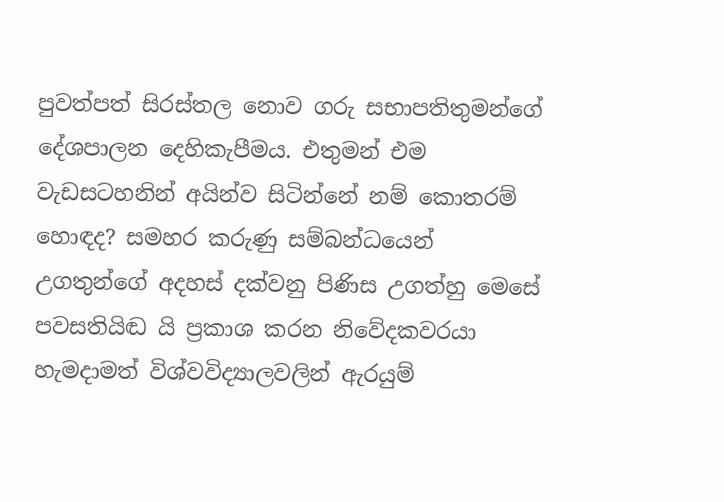පුවත්පත් සිරස්තල නොව ගරු සභාපතිතුමන්ගේ දේශපාලන දෙහිකැපීමය. එතුමන් එම වැඩසටහනින් අයින්ව සිටින්නේ නම් කොතරම් හොඳද? සමහර කරුණු සම්බන්ධයෙන් උගතුන්ගේ අදහස් දක්වනු පිණිස උගත්හු මෙසේ පවසතියිඬ යි ප්‍රකාශ කරන නිවේදකවරයා හැමදාමත් විශ්වවිද්‍යාලවලින් ඇරයුම්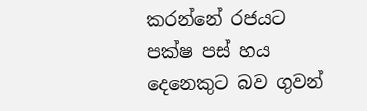කරන්නේ රජයට පක්ෂ පස් හය දෙනෙකුට බව ගුවන්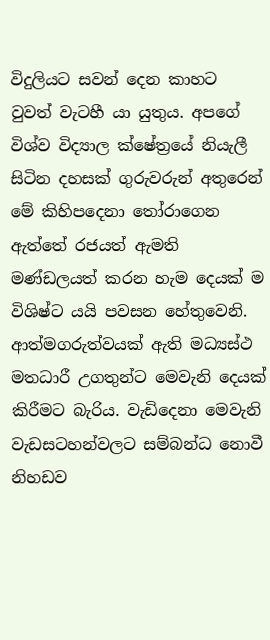විදුලියට සවන් දෙන කාහට වුවත් වැටහී යා යුතුය. අපගේ විශ්ව විද්‍යාල ක්ෂේත්‍රයේ නියැලී සිටින දහසක් ගුරුවරුන් අතුරෙන් මේ කිහිපදෙනා තෝරාගෙන ඇත්තේ රජයත් ඇමති මණ්ඩලයත් කරන හැම දෙයක් ම විශිෂ්ට යයි පවසන හේතුවෙනි. ආත්මගරුත්වයක් ඇති මධ්‍යස්ථ මතධාරී උගතුන්ට මෙවැනි දෙයක් කිරීමට බැරිය. වැඩිදෙනා මෙවැනි වැඩසටහන්වලට සම්බන්ධ නොවී නිහඩව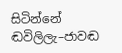සිටින්නේ ඬවිලිලැ–ජාවඬ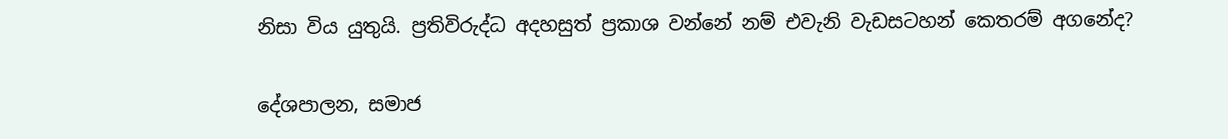නිසා විය යුතුයි. ප්‍රතිවිරුද්ධ අදහසුත් ප්‍රකාශ වන්නේ නම් එවැනි වැඩසටහන් කෙතරම් අගනේද?

දේශපාලන, සමාජ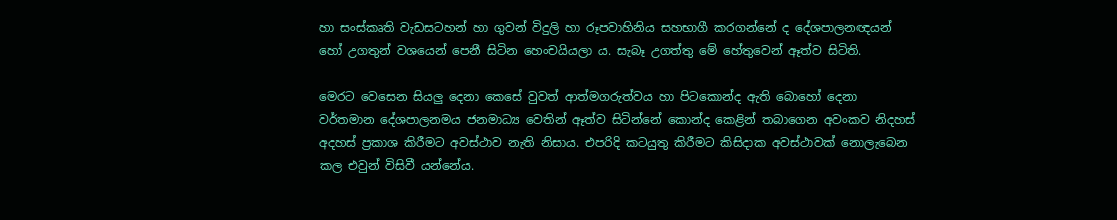හා සංස්කෘති වැඩසටහන් හා ගුවන් විදුලි හා රූපවාහිනිය සහභාගී කරගන්නේ ද දේශපාලනඥයන් හෝ උගතුන් වශයෙන් පෙනී සිටින හෙංචයියලා ය. සැබෑ උගත්තු මේ හේතුවෙන් ඈත්ව සිටිති.

මෙරට වෙසෙන සියලු දෙනා කෙසේ වුවත් ආත්මගරුත්වය හා පිටකොන්ද ඇති බොහෝ දෙනා වර්තමාන දේශපාලනමය ජනමාධ්‍ය වෙතින් ඈත්ව සිටින්නේ කොන්ද කෙළින් තබාගෙන අවංකව නිදහස් අදහස් ප්‍රකාශ කිරීමට අවස්ථාව නැති නිසාය. එපරිදි කටයුතු කිරීමට කිසිදාක අවස්ථාවක් නොලැබෙන කල එවුන් විසිවී යන්නේය.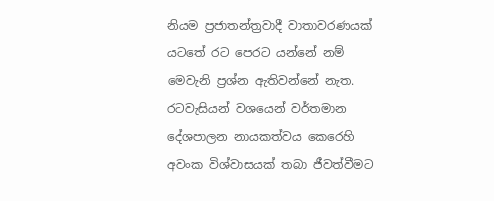නියම ප්‍රජාතන්ත්‍රවාදී වාතාවරණයක් යටතේ රට පෙරට යන්නේ නම් මෙවැනි ප්‍රශ්න ඇතිවන්නේ නැත. රටවැසියන් වශයෙන් වර්තමාන දේශපාලන නායකත්වය කෙරෙහි අවංක විශ්වාසයක් තබා ජීවත්වීමට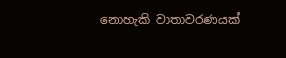නොහැකි වාතාවරණයක්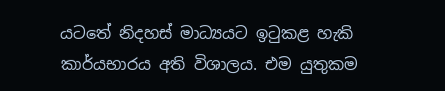යටතේ නිදහස් මාධ්‍යයට ඉටුකළ හැකි කාර්යභාරය අති විශාලය. එම යුතුකම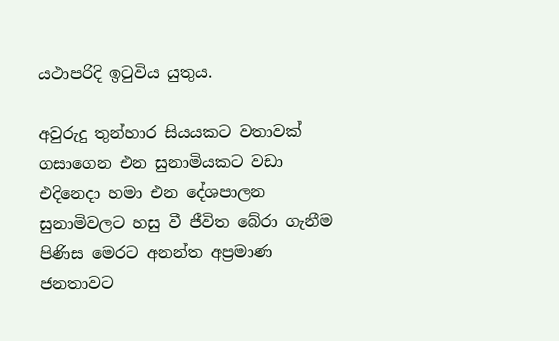යථාපරිදි ඉටුවිය යුතුය.

අවුරුදු තුන්හාර සියයකට වතාවක් ගසාගෙන එන සුනාමියකට වඩා එදිනෙදා හමා එන දේශපාලන සුනාමිවලට හසු වී ජීවිත බේරා ගැනීම පිණිස මෙරට අනන්ත අප්‍රමාණ ජනතාවට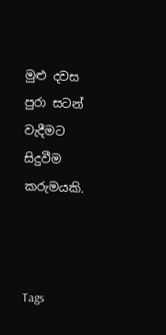මුළු දවස පුරා සටන් වැදීමට සිදුවීම කරුමයකි.



Tags